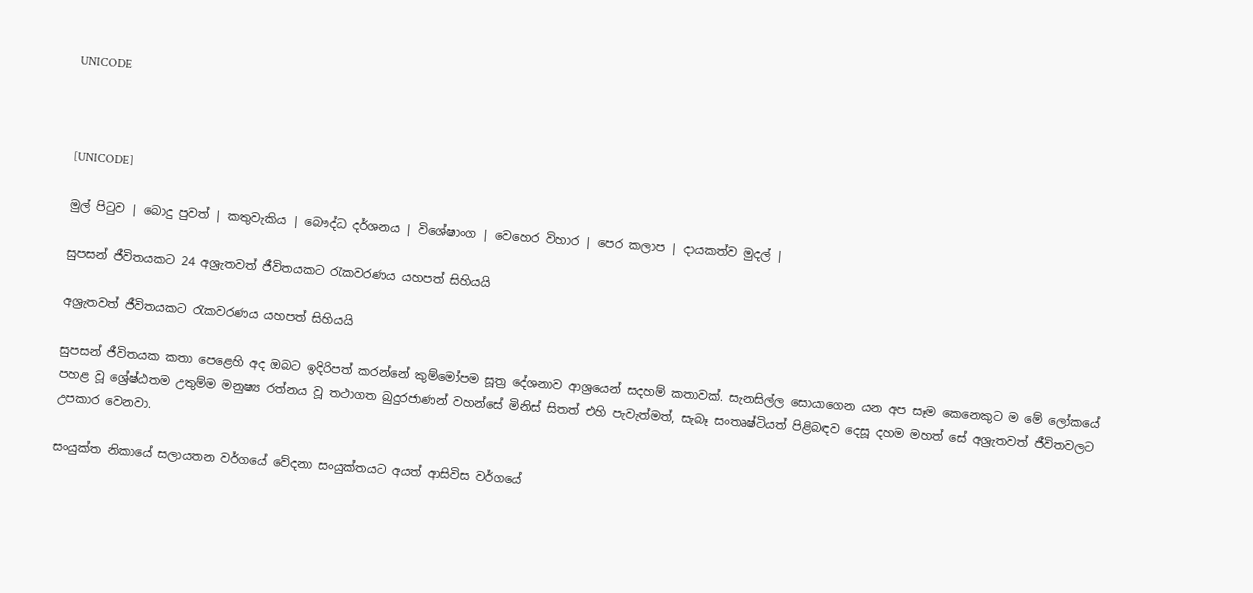UNICODE



[UNICODE]

මුල් පිටුව | බොදු පුවත් | කතුවැකිය | බෞද්ධ දර්ශනය | විශේෂාංග | වෙහෙර විහාර | පෙර කලාප | දායකත්ව මුදල් |

සුපසන් ජීවිතයකට 24 අශ්‍රැතවත් ජීවිතයකට රැකවරණය යහපත් සිහියයි

අශ්‍රැතවත් ජීවිතයකට රැකවරණය යහපත් සිහියයි

සුපසන් ජීවිතයක කතා පෙළෙහි අද ඔබට ඉදිරිපත් කරන්නේ කුම්මෝපම සූත්‍ර දේශනාව ආශ්‍රයෙන් සදහම් කතාවක්. සැනසිල්ල සොයාගෙන යන අප සෑම කෙනෙකුට ම මේ ලෝකයේ පහළ වූ ශ්‍රේෂ්ඨතම උතුම්ම මනුෂ්‍ය රත්නය වූ තථාගත බුදුරජාණන් වහන්සේ මිනිස් සිතත් එහි පැවැත්මත්, සැබෑ සංතෘෂ්ටියත් පිළිබඳව දෙසූ දහම මහත් සේ අශ්‍රැතවත් ජීවිතවලට උපකාර වෙනවා.

සංයුක්ත නිකායේ සලායතන වර්ගයේ වේදනා සංයුක්තයට අයත් ආසිවිස වර්ගයේ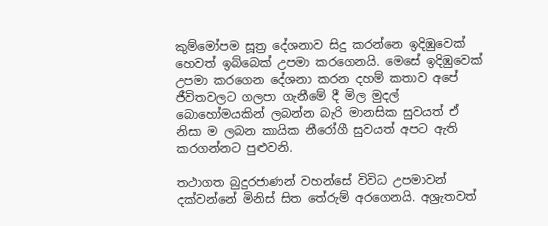කුම්මෝපම සූත්‍ර දේශනාව සිදු කරන්නෙ ඉදිඹුවෙක් හෙවත් ඉබ්බෙක් උපමා කරගෙනයි. මෙසේ ඉදිඹුවෙක් උපමා කරගෙන දේශනා කරන දහම් කතාව අපේ ජීවිතවලට ගලපා ගැනීමේ දී මිල මුදල් බොහෝමයකින් ලබන්න බැරි මානසික සුවයත් ඒ නිසා ම ලබන කායික නීරෝගී සුවයත් අපට ඇති කරගන්නට පුළුවනි.

තථාගත බුදුරජාණන් වහන්සේ විවිධ උපමාවන් දක්වන්නේ මිනිස් සිත තේරුම් අරගෙනයි. අශ්‍රැතවත්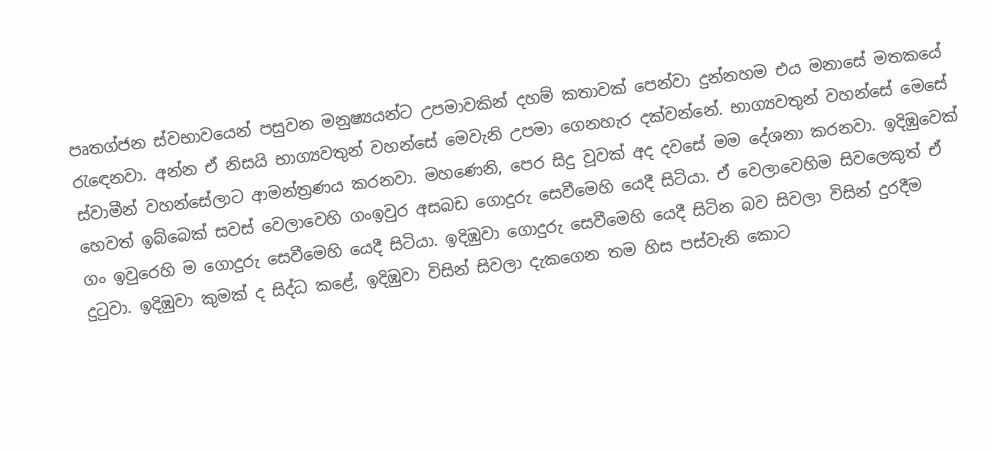පෘතග්ජන ස්වභාවයෙන් පසුවන මනුෂ්‍යයන්ට උපමාවකින් දහම් කතාවක් පෙන්වා දුන්නහම එය මනාසේ මතකයේ රැඳෙනවා. අන්න ඒ නිසයි භාග්‍යවතුන් වහන්සේ මෙවැනි උපමා ගෙනහැර දක්වන්නේ. භාග්‍යවතුන් වහන්සේ මෙසේ ස්වාමීන් වහන්සේලාට ආමන්ත්‍රණය කරනවා. මහණෙනි, පෙර සිදු වූවක් අද දවසේ මම දේශනා කරනවා. ඉදිඹුවෙක් හෙවත් ඉබ්බෙක් සවස් වෙලාවෙහි ගංඉවුර අසබඩ ගොදුරු සෙවීමෙහි යෙදී සිටියා. ඒ වෙලාවෙහිම සිවලෙකුත් ඒ ගං ඉවුරෙහි ම ගොදුරු සෙවීමෙහි යෙදී සිටියා. ඉදිඹුවා ගොදුරු සෙවීමෙහි යෙදී සිටින බව සිවලා විසින් දුරදීම දුටුවා. ඉදිඹුවා කුමක් ද සිද්ධ කළේ, ඉදිඹුවා විසින් සිවලා දැකගෙන තම හිස පස්වැනි කොට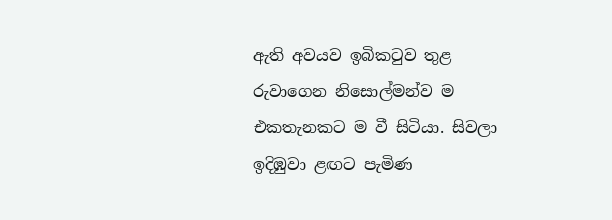ඇති අවයව ඉබිකටුව තුළ රුවාගෙන නිසොල්මන්ව ම එකතැනකට ම වී සිටියා. සිවලා ඉදිඹුවා ළඟට පැමිණ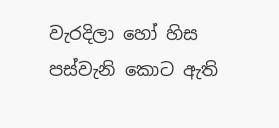වැරදිලා හෝ හිස පස්වැනි කොට ඇති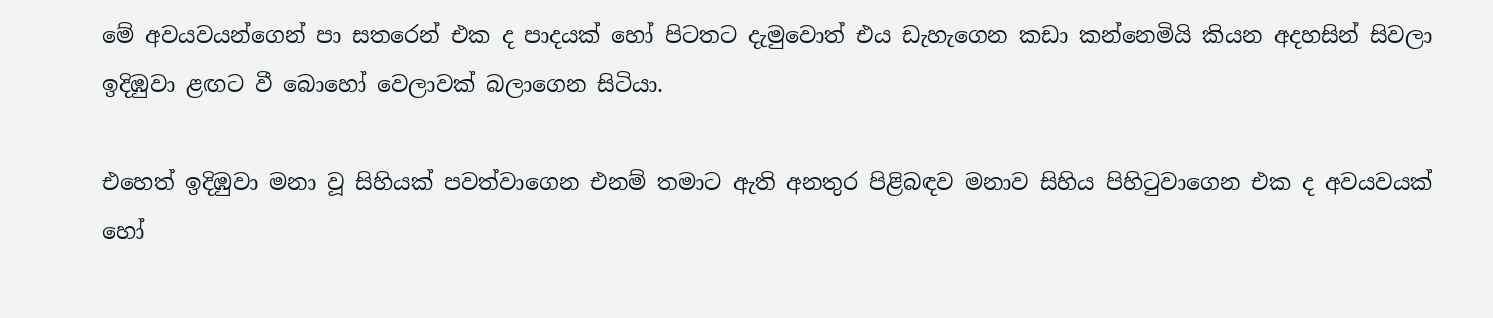මේ අවයවයන්ගෙන් පා සතරෙන් එක ද පාදයක් හෝ පිටතට දැමුවොත් එය ඩැහැගෙන කඩා කන්නෙමියි කියන අදහසින් සිවලා ඉදිඹුවා ළඟට වී බොහෝ වෙලාවක් බලාගෙන සිටියා.

එහෙත් ඉදිඹුවා මනා වූ සිහියක් පවත්වාගෙන එනම් තමාට ඇති අනතුර පිළිබඳව මනාව සිහිය පිහිටුවාගෙන එක ද අවයවයක් හෝ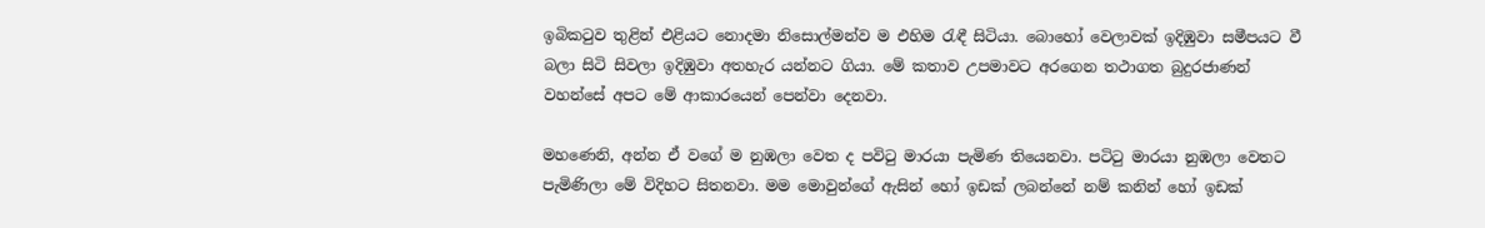ඉබිකටුව තුළින් එළියට නොදමා නිසොල්මන්ව ම එහිම රැඳී සිටියා. බොහෝ වෙලාවක් ඉදිඹුවා සමීපයට වී බලා සිටි සිවලා ඉදිඹුවා අතහැර යන්නට ගියා. මේ කතාව උපමාවට අරගෙන තථාගත බුදුරජාණන් වහන්සේ අපට මේ ආකාරයෙන් පෙන්වා දෙනවා.

මහණෙනි, අන්න ඒ වගේ ම නුඹලා වෙත ද පවිටු මාරයා පැමිණ තියෙනවා. පටිටු මාරයා නුඹලා වෙතට පැමිණිලා මේ විදිහට සිතනවා. මම මොවුන්ගේ ඇසින් හෝ ඉඩක් ලබන්නේ නම් කනින් හෝ ඉඩක්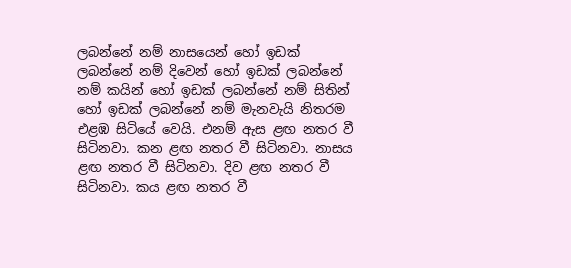ලබන්නේ නම් නාසයෙන් හෝ ඉඩක් ලබන්නේ නම් දිවෙන් හෝ ඉඩක් ලබන්නේ නම් කයින් හෝ ඉඩක් ලබන්නේ නම් සිතින් හෝ ඉඩක් ලබන්නේ නම් මැනවැයි නිතරම එළඹ සිටියේ වෙයි. එනම් ඇස ළඟ නතර වී සිටිනවා. කන ළඟ නතර වී සිටිනවා. නාසය ළඟ නතර වී සිටිනවා. දිව ළඟ නතර වී සිටිනවා. කය ළඟ නතර වී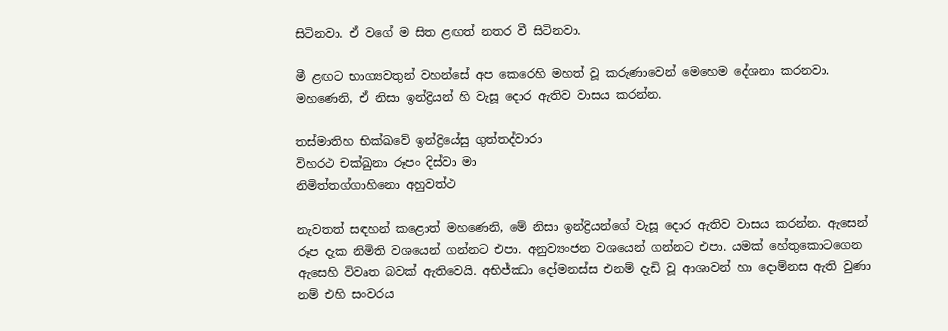සිටිනවා. ඒ වගේ ම සිත ළඟත් නතර වී සිටිනවා.

මී ළඟට භාග්‍යවතුන් වහන්සේ අප කෙරෙහි මහත් වූ කරුණාවෙන් මෙහෙම දේශනා කරනවා. මහණෙනි, ඒ නිසා ඉන්ද්‍රියන් හි වැසූ දොර ඇතිව වාසය කරන්න.

තස්මාතිහ භික්ඛවේ ඉන්ද්‍රියේසු ගුත්තද්වාරා
විහරථ චක්ඛුනා රූපං දිස්වා මා
නිමිත්තග්ගාහිනො අහුවත්ථ

නැවතත් සඳහන් කළොත් මහණෙනි, මේ නිසා ඉන්ද්‍රියන්ගේ වැසූ දොර ඇතිව වාසය කරන්න. ඇසෙන් රූප දැක නිමිති වශයෙන් ගන්නට එපා. අනුව්‍යංජන වශයෙන් ගන්නට එපා. යමක් හේතුකොටගෙන ඇසෙහි විවෘත බවක් ඇතිවෙයි. අභිජ්ඣා දෝමනස්ස එනම් දැඩි වූ ආශාවන් හා දොම්නස ඇති වුණා නම් එහි සංවරය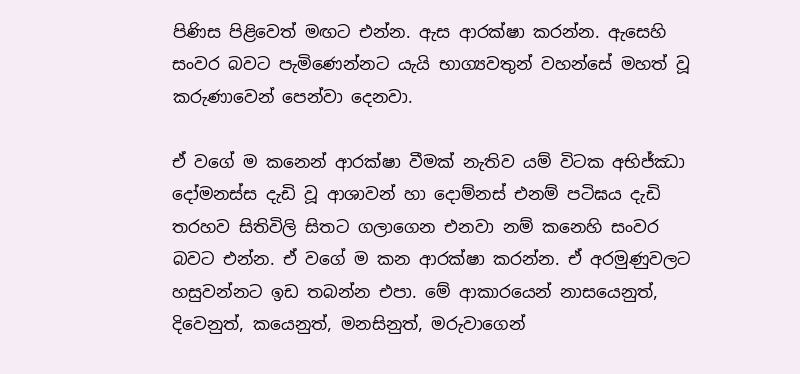පිණිස පිළිවෙත් මඟට එන්න. ඇස ආරක්ෂා කරන්න. ඇසෙහි සංවර බවට පැමිණෙන්නට යැයි භාග්‍යවතුන් වහන්සේ මහත් වූ කරුණාවෙන් පෙන්වා දෙනවා.

ඒ වගේ ම කනෙන් ආරක්ෂා වීමක් නැතිව යම් විටක අභිජ්ඣා දෝමනස්ස දැඩි වූ ආශාවන් හා දොම්නස් එනම් පටිඝය දැඩි තරහව සිතිවිලි සිතට ගලාගෙන එනවා නම් කනෙහි සංවර බවට එන්න. ඒ වගේ ම කන ආරක්ෂා කරන්න. ඒ අරමුණුවලට හසුවන්නට ඉඩ තබන්න එපා. මේ ආකාරයෙන් නාසයෙනුත්, දිවෙනුත්, කයෙනුත්, මනසිනුත්, මරුවාගෙන්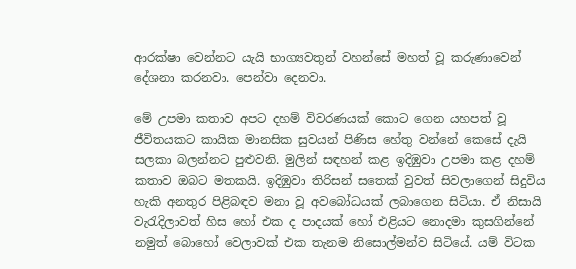ආරක්ෂා වෙන්නට යැයි භාග්‍යවතුන් වහන්සේ මහත් වූ කරුණාවෙන් දේශනා කරනවා. පෙන්වා දෙනවා.

මේ උපමා කතාව අපට දහම් විවරණයක් කොට ගෙන යහපත් වූ ජීවිතයකට කායික මානසික සුවයන් පිණිස හේතු වන්නේ කෙසේ දැයි සලකා බලන්නට පුළුවනි. මුලින් සඳහන් කළ ඉදිඹුවා උපමා කළ දහම් කතාව ඔබට මතකයි. ඉදිඹුවා තිරිසන් සතෙක් වුවත් සිවලාගෙන් සිදුවිය හැකි අනතුර පිළිබඳව මනා වූ අවබෝධයක් ලබාගෙන සිටියා. ඒ නිසායි වැරැදිලාවත් හිස හෝ එක ද පාදයක් හෝ එළියට නොදමා කුසගින්නේ නමුත් බොහෝ වෙලාවක් එක තැනම නිසොල්මන්ව සිටියේ. යම් විටක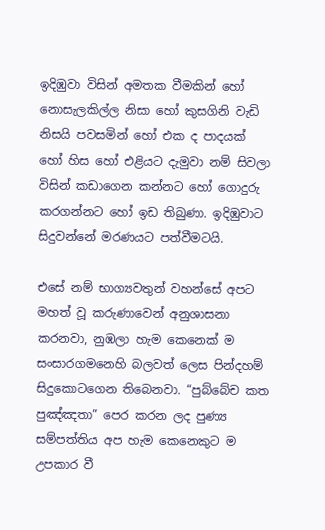ඉදිඹුවා විසින් අමතක වීමකින් හෝ නොසැලකිල්ල නිසා හෝ කුසගිනි වැඩි නිසයි පවසමින් හෝ එක ද පාදයක් හෝ හිස හෝ එළියට දැමුවා නම් සිවලා විසින් කඩාගෙන කන්නට හෝ ගොදුරු කරගන්නට හෝ ඉඩ තිබුණා. ඉදිඹුවාට සිදුවන්නේ මරණයට පත්වීමටයි.

එසේ නම් භාග්‍යවතුන් වහන්සේ අපට මහත් වූ කරුණාවෙන් අනුශාසනා කරනවා, නුඹලා හැම කෙනෙක් ම සංසාරගමනෙහි බලවත් ලෙස පින්දහම් සිදුකොටගෙන තිබෙනවා. “පුබ්බේච කත පුඤ්ඤතා” පෙර කරන ලද පුණ්‍ය සම්පත්තිය අප හැම කෙනෙකුට ම උපකාර වී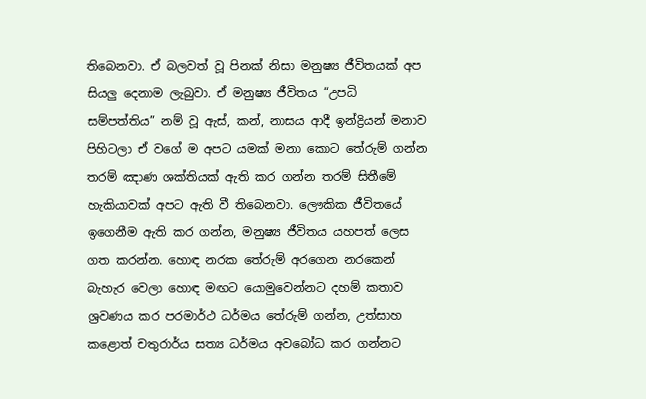තිබෙනවා. ඒ බලවත් වූ පිනක් නිසා මනුෂ්‍ය ජීවිතයක් අප සියලු දෙනාම ලැබුවා. ඒ මනුෂ්‍ය ජීවිතය “උපධි සම්පත්තිය” නම් වූ ඇස්, කන්, නාසය ආදී ඉන්ද්‍රියන් මනාව පිහිටලා ඒ වගේ ම අපට යමක් මනා කොට තේරුම් ගන්න තරම් ඤාණ ශක්තියක් ඇති කර ගන්න තරම් සිතීමේ හැකියාවක් අපට ඇති වී තිබෙනවා. ලෞකික ජීවිතයේ ඉගෙනීම ඇති කර ගන්න, මනුෂ්‍ය ජීවිතය යහපත් ලෙස ගත කරන්න. හොඳ නරක තේරුම් අරගෙන නරකෙන් බැහැර වෙලා හොඳ මඟට යොමුවෙන්නට දහම් කතාව ශ්‍රවණය කර පරමාර්ථ ධර්මය තේරුම් ගන්න, උත්සාහ කළොත් චතුරාර්ය සත්‍ය ධර්මය අවබෝධ කර ගන්නට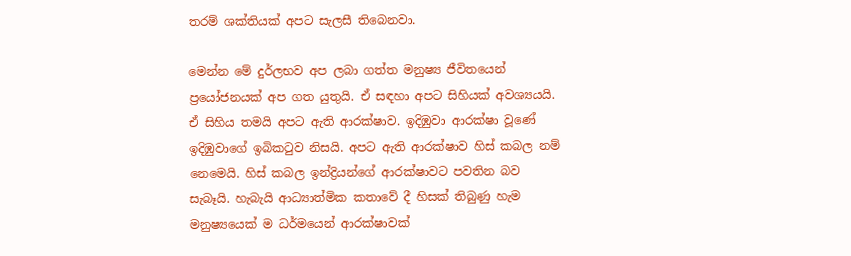තරම් ශක්තියක් අපට සැලසී තිබෙනවා.

මෙන්න මේ දුර්ලභව අප ලබා ගත්ත මනුෂ්‍ය ජීවිතයෙන් ප්‍රයෝජනයක් අප ගත යුතුයි. ඒ සඳහා අපට සිහියක් අවශ්‍යයයි. ඒ සිහිය තමයි අපට ඇති ආරක්ෂාව. ඉදිඹුවා ආරක්ෂා වූණේ ඉදිඹුවාගේ ඉබිකටුව නිසයි. අපට ඇති ආරක්ෂාව හිස් කබල නම් නෙමෙයි. හිස් කබල ඉන්ද්‍රියන්ගේ ආරක්ෂාවට පවතින බව සැබෑයි. හැබැයි ආධ්‍යාත්මික කතාවේ දී හිසක් තිබුණු හැම මනුෂ්‍යයෙක් ම ධර්මයෙන් ආරක්ෂාවක්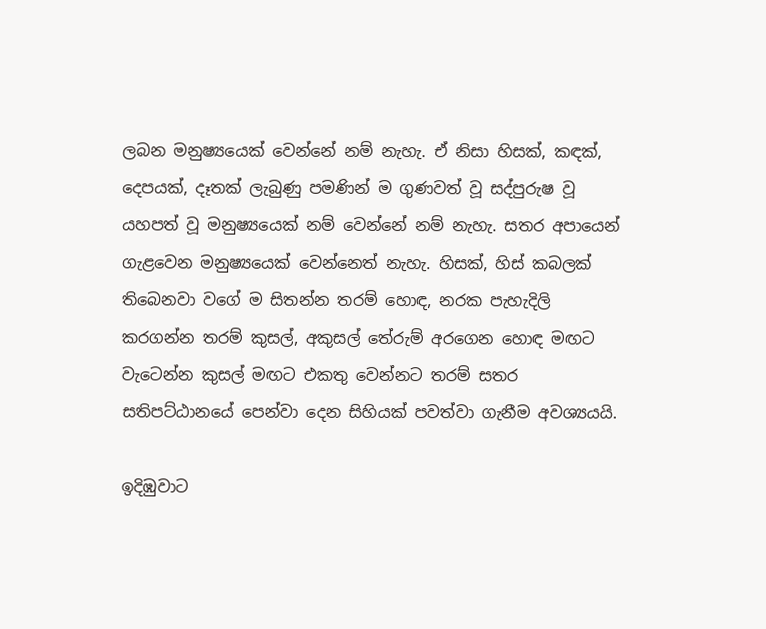ලබන මනුෂ්‍යයෙක් වෙන්නේ නම් නැහැ. ඒ නිසා හිසක්, කඳක්, දෙපයක්, දෑතක් ලැබුණු පමණින් ම ගුණවත් වූ සද්පුරුෂ වූ යහපත් වූ මනුෂ්‍යයෙක් නම් වෙන්නේ නම් නැහැ. සතර අපායෙන් ගැළවෙන මනුෂ්‍යයෙක් වෙන්නෙත් නැහැ. හිසක්, හිස් කබලක් තිබෙනවා වගේ ම සිතන්න තරම් හොඳ, නරක පැහැදිලි කරගන්න තරම් කුසල්, අකුසල් තේරුම් අරගෙන හොඳ මඟට වැටෙන්න කුසල් මඟට එකතු වෙන්නට තරම් සතර සතිපට්ඨානයේ පෙන්වා දෙන සිහියක් පවත්වා ගැනීම අවශ්‍යයයි.

ඉදිඹුවාට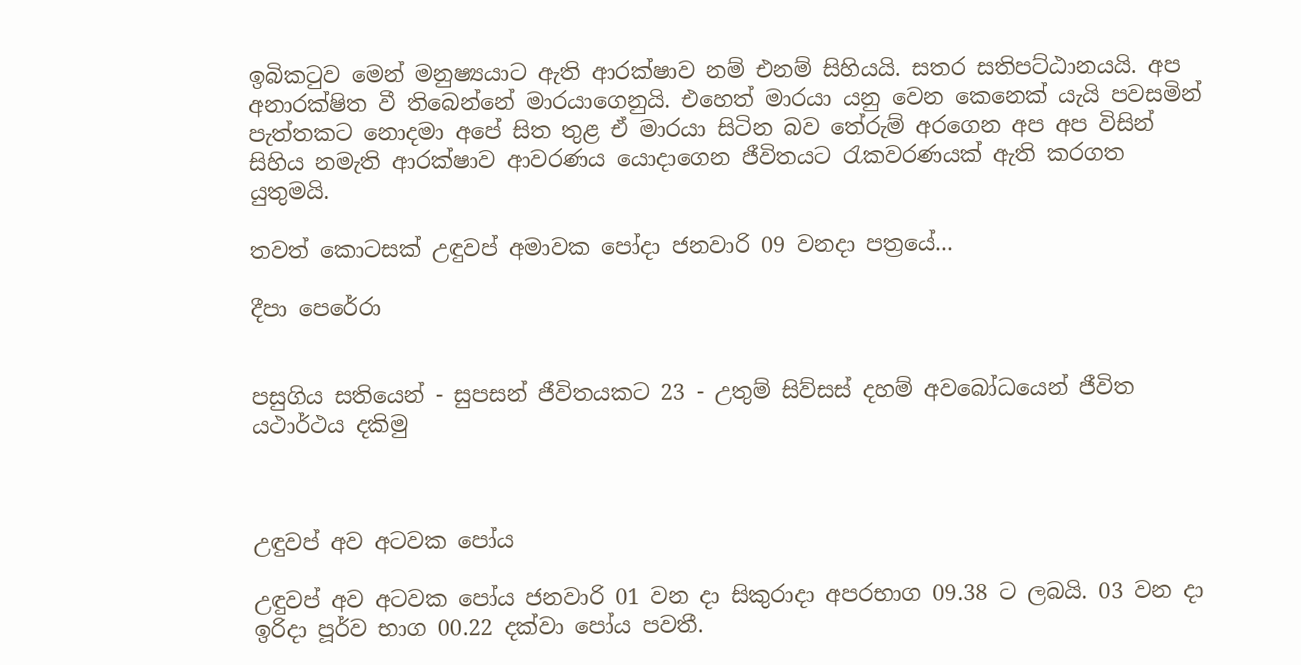ඉබිකටුව මෙන් මනුෂ්‍යයාට ඇති ආරක්ෂාව නම් එනම් සිහියයි. සතර සතිපට්ඨානයයි. අප අනාරක්ෂිත වී තිබෙන්නේ මාරයාගෙනුයි. එහෙත් මාරයා යනු වෙන කෙනෙක් යැයි පවසමින් පැත්තකට නොදමා අපේ සිත තුළ ඒ මාරයා සිටින බව තේරුම් අරගෙන අප අප විසින් සිහිය නමැති ආරක්ෂාව ආවරණය යොදාගෙන ජීවිතයට රැකවරණයක් ඇති කරගත යුතුමයි.

තවත් කොටසක් උඳුවප් අමාවක පෝදා ජනවාරි 09 වනදා පත්‍රයේ...

දීපා පෙරේරා


පසුගිය සතියෙන් - සුපසන් ජීවිතයකට 23 - උතුම් සිව්සස් දහම් අවබෝධයෙන් ජීවිත යථාර්ථය දකිමු



උඳුවප් අව අටවක පෝය

උඳුවප් අව අටවක පෝය ජනවාරි 01 වන දා සිකුරාදා අපරභාග 09.38 ට ලබයි. 03 වන දා ඉරිදා පූර්ව භාග 00.22 දක්වා පෝය පවතී.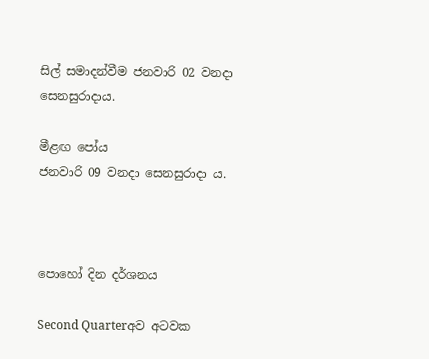සිල් සමාදන්වීම ජනවාරි 02 වනදා සෙනසුරාදාය.

මීළඟ පෝය
ජනවාරි 09 වනදා සෙනසුරාදා ය.



පොහෝ දින දර්ශනය

Second Quarterඅව අටවක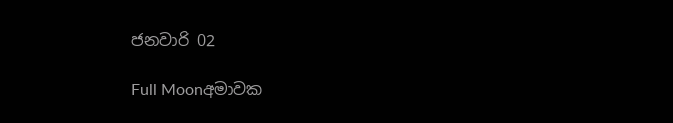ජනවාරි 02

Full Moonඅමාවක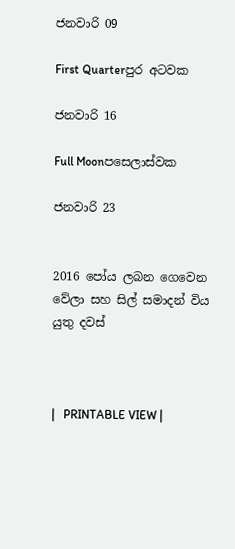ජනවාරි 09

First Quarterපුර අටවක

ජනවාරි 16

Full Moonපසෙලාස්වක

ජනවාරි 23


2016 පෝය ලබන ගෙවෙන වේලා සහ සිල් සමාදන් විය යුතු දවස්



|   PRINTABLE VIEW |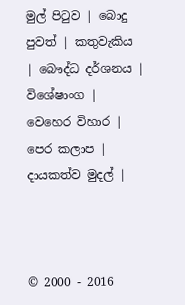මුල් පිටුව | බොදු පුවත් | කතුවැකිය | බෞද්ධ දර්ශනය | විශේෂාංග | වෙහෙර විහාර | පෙර කලාප | දායකත්ව මුදල් |



© 2000 - 2016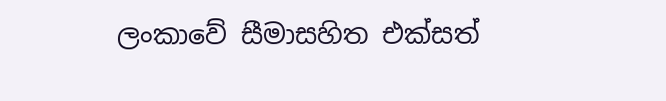ලංකාවේ සීමාසහිත එක්සත්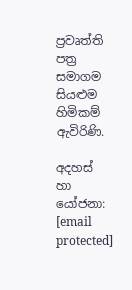ප්‍රවෘත්ති පත්‍ර සමාගම
සියළුම හිමිකම් ඇවිරිණි.

අදහස් හා යෝජනා: [email protected]